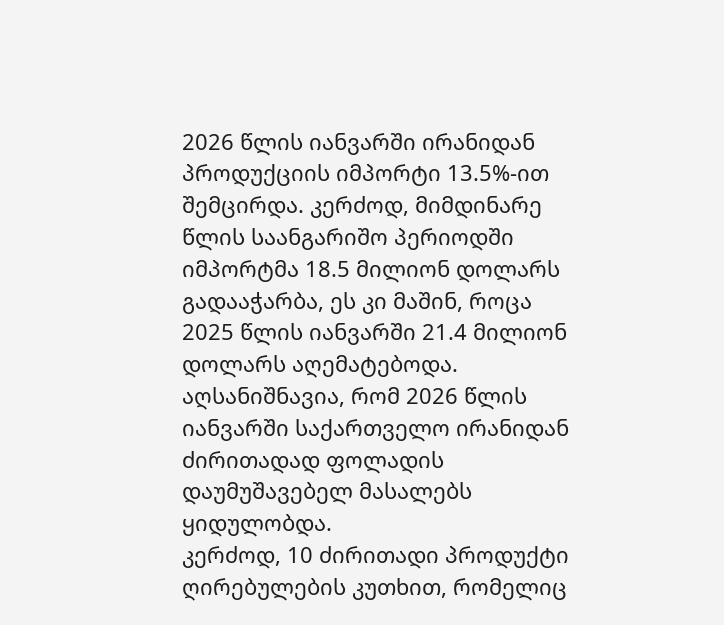2026 წლის იანვარში ირანიდან პროდუქციის იმპორტი 13.5%-ით შემცირდა. კერძოდ, მიმდინარე წლის საანგარიშო პერიოდში იმპორტმა 18.5 მილიონ დოლარს გადააჭარბა, ეს კი მაშინ, როცა 2025 წლის იანვარში 21.4 მილიონ დოლარს აღემატებოდა.
აღსანიშნავია, რომ 2026 წლის იანვარში საქართველო ირანიდან ძირითადად ფოლადის დაუმუშავებელ მასალებს ყიდულობდა.
კერძოდ, 10 ძირითადი პროდუქტი ღირებულების კუთხით, რომელიც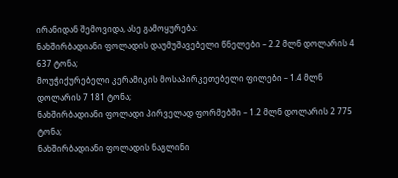ირანიდან შემოვიდა, ასე გამოყურება:
ნახშირბადიანი ფოლადის დაუმუშავებელი წნელები – 2.2 მლნ დოლარის 4 637 ტონა;
მოუჭიქურებელი კერამიკის მოსაპირკეთებელი ფილები – 1.4 მლნ დოლარის 7 181 ტონა;
ნახშირბადიანი ფოლადი პირველად ფორმებში – 1.2 მლნ დოლარის 2 775 ტონა;
ნახშირბადიანი ფოლადის ნაგლინი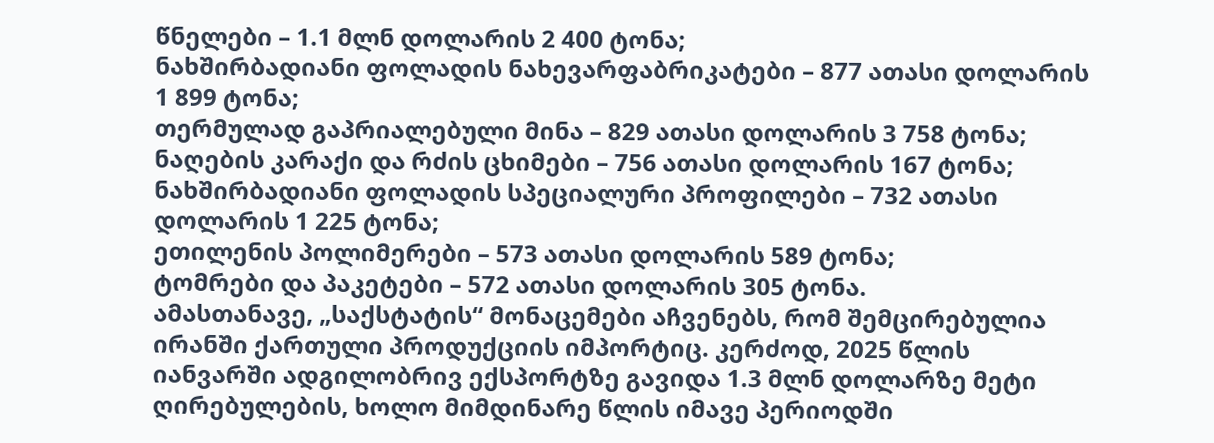წნელები – 1.1 მლნ დოლარის 2 400 ტონა;
ნახშირბადიანი ფოლადის ნახევარფაბრიკატები – 877 ათასი დოლარის 1 899 ტონა;
თერმულად გაპრიალებული მინა – 829 ათასი დოლარის 3 758 ტონა;
ნაღების კარაქი და რძის ცხიმები – 756 ათასი დოლარის 167 ტონა;
ნახშირბადიანი ფოლადის სპეციალური პროფილები – 732 ათასი დოლარის 1 225 ტონა;
ეთილენის პოლიმერები – 573 ათასი დოლარის 589 ტონა;
ტომრები და პაკეტები – 572 ათასი დოლარის 305 ტონა.
ამასთანავე, „საქსტატის“ მონაცემები აჩვენებს, რომ შემცირებულია ირანში ქართული პროდუქციის იმპორტიც. კერძოდ, 2025 წლის იანვარში ადგილობრივ ექსპორტზე გავიდა 1.3 მლნ დოლარზე მეტი ღირებულების, ხოლო მიმდინარე წლის იმავე პერიოდში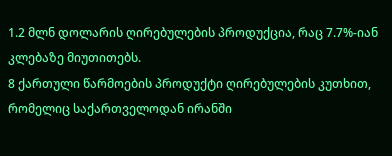1.2 მლნ დოლარის ღირებულების პროდუქცია, რაც 7.7%-იან კლებაზე მიუთითებს.
8 ქართული წარმოების პროდუქტი ღირებულების კუთხით, რომელიც საქართველოდან ირანში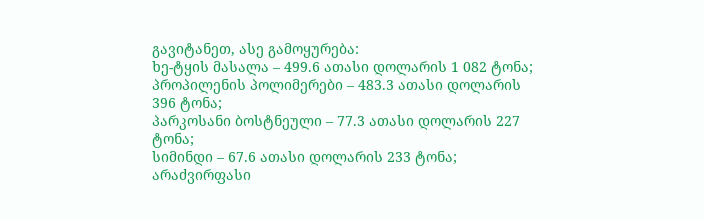გავიტანეთ, ასე გამოყურება:
ხე-ტყის მასალა – 499.6 ათასი დოლარის 1 082 ტონა;
პროპილენის პოლიმერები – 483.3 ათასი დოლარის 396 ტონა;
პარკოსანი ბოსტნეული – 77.3 ათასი დოლარის 227 ტონა;
სიმინდი – 67.6 ათასი დოლარის 233 ტონა;
არაძვირფასი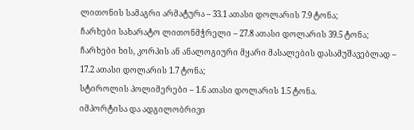ლითონის სამაგრი არმატურა – 33.1 ათასი დოლარის 7.9 ტონა;
ჩარხები სახარატო ლითონმჭრელი – 27.8 ათასი დოლარის 39.5 ტონა;
ჩარხები ხის, კორპის ან ანალოგიური მყარი მასალების დასამუშავებლად – 17.2 ათასი დოლარის 1.7 ტონა;
სტიროლის პოლიმერები – 1.6 ათასი დოლარის 1.5 ტონა.
იმპორტისა და ადგილობრივი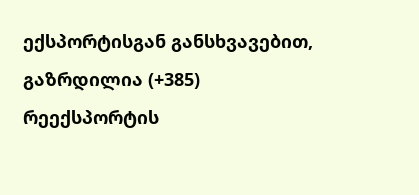ექსპორტისგან განსხვავებით, გაზრდილია (+385) რეექსპორტის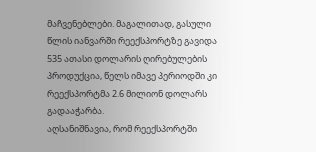მაჩვენებლები. მაგალითად, გასული წლის იანვარში რეექსპორტზე გავიდა 535 ათასი დოლარის ღირებულების პროდუქცია, წელს იმავე პერიოდში კი რეექსპორტმა 2.6 მილიონ დოლარს გადააჭარბა.
აღსანიშნავია, რომ რეექსპორტში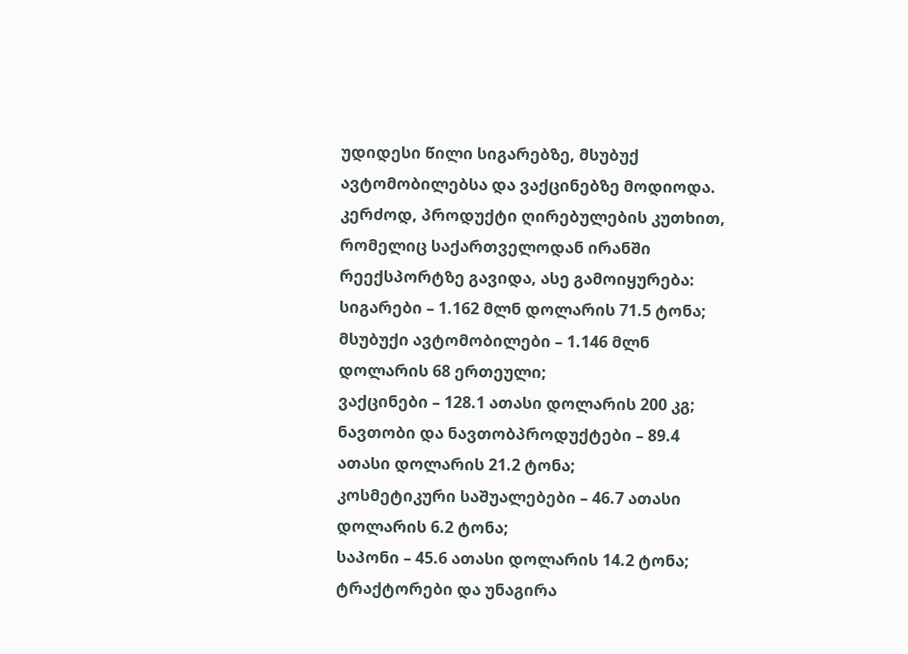უდიდესი წილი სიგარებზე, მსუბუქ ავტომობილებსა და ვაქცინებზე მოდიოდა.
კერძოდ, პროდუქტი ღირებულების კუთხით, რომელიც საქართველოდან ირანში რეექსპორტზე გავიდა, ასე გამოიყურება:
სიგარები – 1.162 მლნ დოლარის 71.5 ტონა;
მსუბუქი ავტომობილები – 1.146 მლნ დოლარის 68 ერთეული;
ვაქცინები – 128.1 ათასი დოლარის 200 კგ;
ნავთობი და ნავთობპროდუქტები – 89.4 ათასი დოლარის 21.2 ტონა;
კოსმეტიკური საშუალებები – 46.7 ათასი დოლარის 6.2 ტონა;
საპონი – 45.6 ათასი დოლარის 14.2 ტონა;
ტრაქტორები და უნაგირა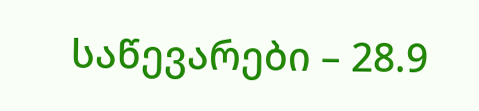საწევარები – 28.9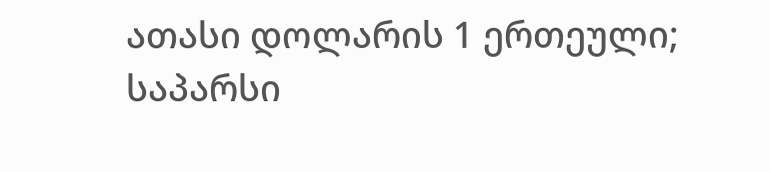ათასი დოლარის 1 ერთეული;
საპარსი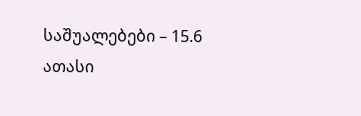საშუალებები – 15.6 ათასი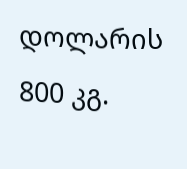დოლარის 800 კგ.